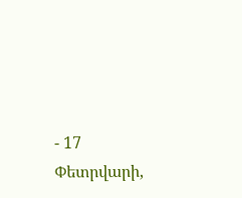- 17 Փետրվարի,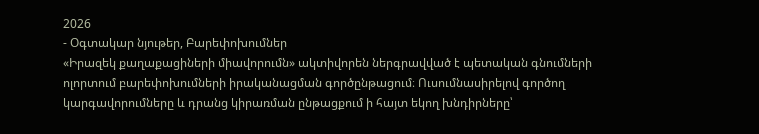2026
- Օգտակար նյութեր, Բարեփոխումներ
«Իրազեկ քաղաքացիների միավորումն» ակտիվորեն ներգրավված է պետական գնումների ոլորտում բարեփոխումների իրականացման գործընթացում։ Ուսումնասիրելով գործող կարգավորումները և դրանց կիրառման ընթացքում ի հայտ եկող խնդիրները՝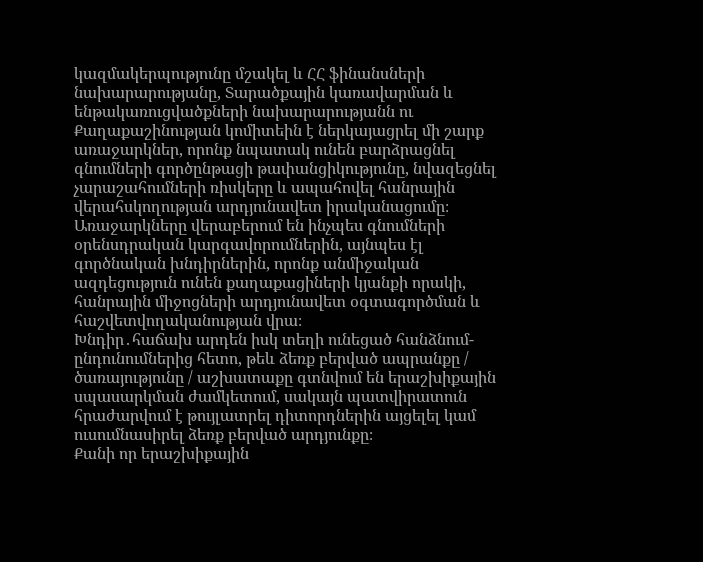կազմակերպությունը մշակել և ՀՀ ֆինանսների նախարարությանը, Տարածքային կառավարման և ենթակառուցվածքների նախարարությանն ու Քաղաքաշինության կոմիտեին է ներկայացրել մի շարք առաջարկներ, որոնք նպատակ ունեն բարձրացնել գնումների գործընթացի թափանցիկությունը, նվազեցնել չարաշահումների ռիսկերը և ապահովել հանրային վերահսկողության արդյունավետ իրականացումը։ Առաջարկները վերաբերում են ինչպես գնումների օրենսդրական կարգավորումներին, այնպես էլ գործնական խնդիրներին, որոնք անմիջական ազդեցություն ունեն քաղաքացիների կյանքի որակի, հանրային միջոցների արդյունավետ օգտագործման և հաշվետվողականության վրա։
Խնդիր․հաճախ արդեն իսկ տեղի ունեցած հանձնում-ընդունումներից հետո, թեև ձեռք բերված ապրանքը / ծառայությունը / աշխատաքը գտնվում են երաշխիքային սպասարկման ժամկետում, սակայն պատվիրատուն հրաժարվում է թույլատրել դիտորդներին այցելել կամ ուսումնասիրել ձեռք բերված արդյունքը։
Քանի որ երաշխիքային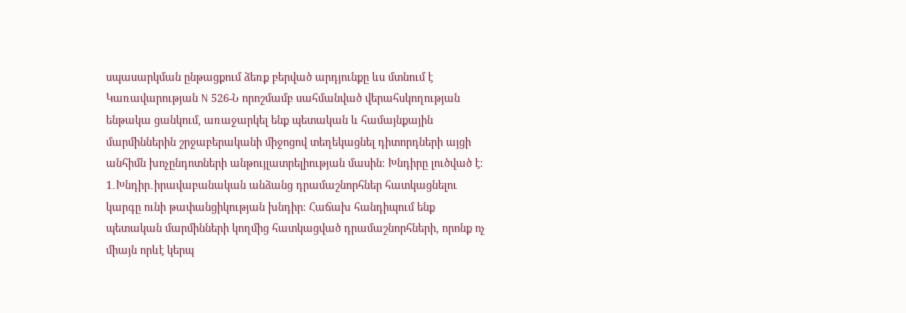սպասարկման ընթացքում ձեռք բերված արդյունքը ևս մտնում է Կառավարության N 526-Ն որոշմամբ սահմանված վերահսկողության ենթակա ցանկում, առաջարկել ենք պետական և համայնքային մարմիններին շրջաբերականի միջոցով տեղեկացնել դիտորդների այցի անհիմն խոչընդոտների անթույլատրելիության մասին։ Խնդիրը լուծված է։
1․Խնդիր․իրավաբանական անձանց դրամաշնորհներ հատկացնելու կարգը ունի թափանցիկության խնդիր։ Հաճախ հանդիպում ենք պետական մարմինների կողմից հատկացված դրամաշնորհների, որոնք ոչ միայն որևէ կերպ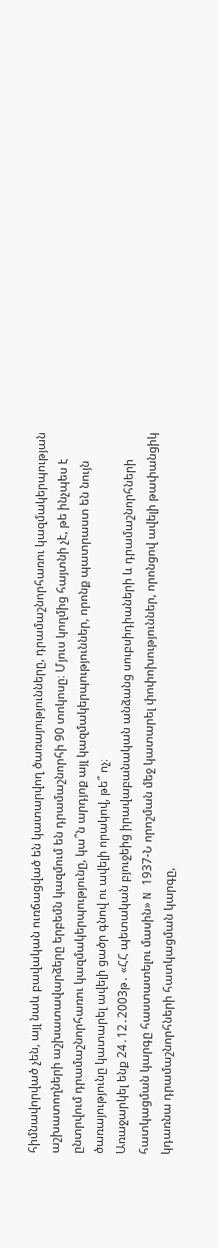հիմնավորված չեն, այլ նաև բավական ուռճացված են կատարվող ծառայությունները, դրամաշնորհառու կազմակերպության աշխատողների աշխատավարձերը երբեմն կազմում են դրամաշնորհի 90 տոկոսը։ Մյուս կողմից հայտնի չէ, թե ինչպես է ընտրվում դրամաշնորհառու կազմակերպությունը, կա՞ն արդյոք այլ կազմակերպություններ, որոնք պատրաստ են նույն ծառայությունը կատարել ավելի ցածր գնով ու ավելի որակով, թե՞ ոչ։
Առաջարկել ենք 24․12․2003թ․ «ՀՀ պետական բյուջեից իրավաբանական անձանց սուբսիդիաների և դրամաշնորհների հատկացման կարգը հաստատելու մասին» N 1937-Ն որոշման մեջ կատարել փոփոխություններ, որոնցով ավելի թափանցիկ կդառնա դրամաշնորհների հատկացման կարգը,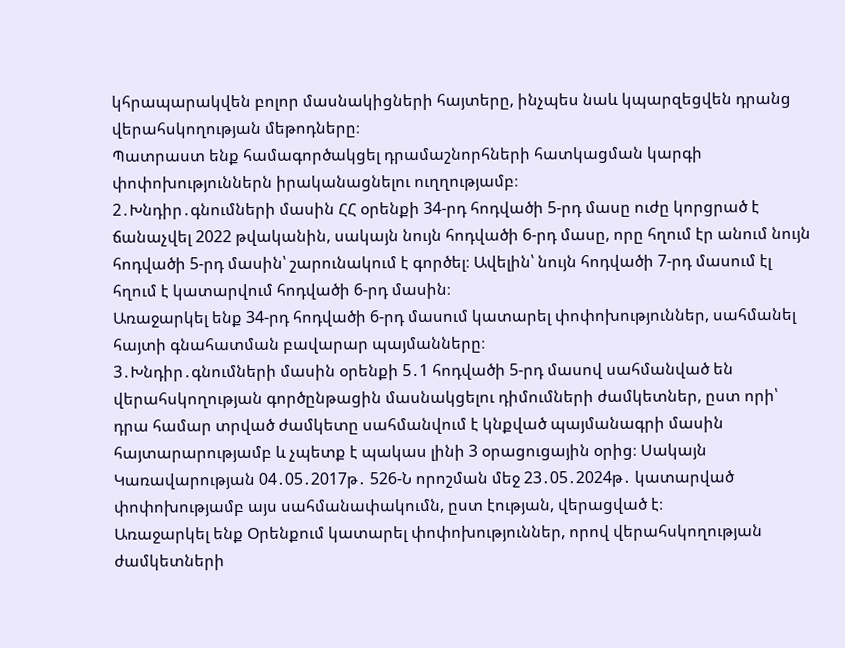կհրապարակվեն բոլոր մասնակիցների հայտերը, ինչպես նաև կպարզեցվեն դրանց վերահսկողության մեթոդները։
Պատրաստ ենք համագործակցել դրամաշնորհների հատկացման կարգի փոփոխություններն իրականացնելու ուղղությամբ։
2․Խնդիր․գնումների մասին ՀՀ օրենքի 34-րդ հոդվածի 5-րդ մասը ուժը կորցրած է ճանաչվել 2022 թվականին, սակայն նույն հոդվածի 6-րդ մասը, որը հղում էր անում նույն հոդվածի 5-րդ մասին՝ շարունակում է գործել։ Ավելին՝ նույն հոդվածի 7-րդ մասում էլ հղում է կատարվում հոդվածի 6-րդ մասին։
Առաջարկել ենք 34-րդ հոդվածի 6-րդ մասում կատարել փոփոխություններ, սահմանել հայտի գնահատման բավարար պայմանները։
3․Խնդիր․գնումների մասին օրենքի 5․1 հոդվածի 5-րդ մասով սահմանված են վերահսկողության գործընթացին մասնակցելու դիմումների ժամկետներ, ըստ որի՝ դրա համար տրված ժամկետը սահմանվում է կնքված պայմանագրի մասին հայտարարությամբ և չպետք է պակաս լինի 3 օրացուցային օրից։ Սակայն Կառավարության 04․05․2017թ․ 526-Ն որոշման մեջ 23․05․2024թ․ կատարված փոփոխությամբ այս սահմանափակումն, ըստ էության, վերացված է։
Առաջարկել ենք Օրենքում կատարել փոփոխություններ, որով վերահսկողության ժամկետների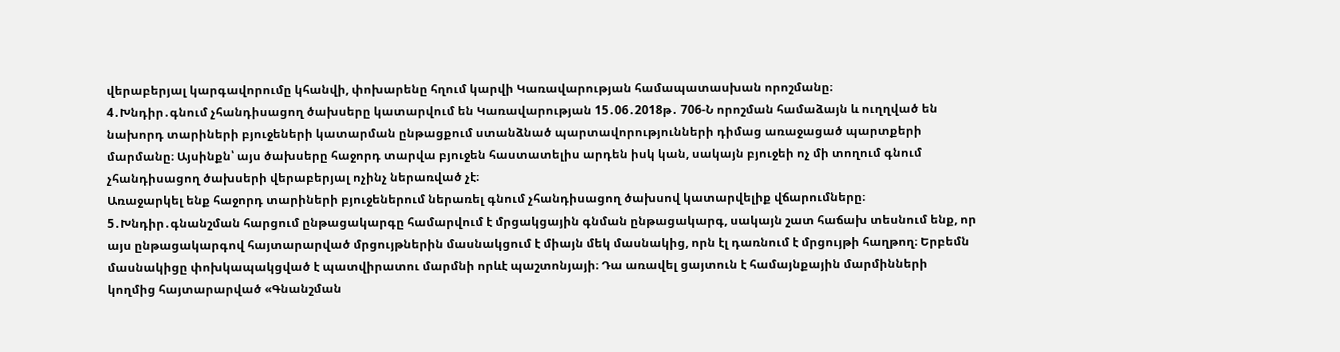վերաբերյալ կարգավորումը կհանվի, փոխարենը հղում կարվի Կառավարության համապատասխան որոշմանը։
4․Խնդիր․գնում չհանդիսացող ծախսերը կատարվում են Կառավարության 15․06․2018թ․ 706-Ն որոշման համաձայն և ուղղված են նախորդ տարիների բյուջեների կատարման ընթացքում ստանձնած պարտավորությունների դիմաց առաջացած պարտքերի մարմանը։ Այսինքն՝ այս ծախսերը հաջորդ տարվա բյուջեն հաստատելիս արդեն իսկ կան, սակայն բյուջեի ոչ մի տողում գնում չհանդիսացող ծախսերի վերաբերյալ ոչինչ ներառված չէ։
Առաջարկել ենք հաջորդ տարիների բյուջեներում ներառել գնում չհանդիսացող ծախսով կատարվելիք վճարումները։
5․Խնդիր․գնանշման հարցում ընթացակարգը համարվում է մրցակցային գնման ընթացակարգ, սակայն շատ հաճախ տեսնում ենք, որ այս ընթացակարգով հայտարարված մրցույթներին մասնակցում է միայն մեկ մասնակից, որն էլ դառնում է մրցույթի հաղթող։ Երբեմն մասնակիցը փոխկապակցված է պատվիրատու մարմնի որևէ պաշտոնյայի։ Դա առավել ցայտուն է համայնքային մարմինների կողմից հայտարարված «Գնանշման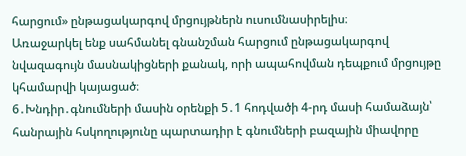հարցում» ընթացակարգով մրցույթներն ուսումնասիրելիս։
Առաջարկել ենք սահմանել գնանշման հարցում ընթացակարգով նվազագույն մասնակիցների քանակ, որի ապահովման դեպքում մրցույթը կհամարվի կայացած։
6․Խնդիր․գնումների մասին օրենքի 5․1 հոդվածի 4-րդ մասի համաձայն՝ հանրային հսկողությունը պարտադիր է գնումների բազային միավորը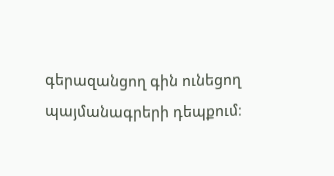գերազանցող գին ունեցող պայմանագրերի դեպքում։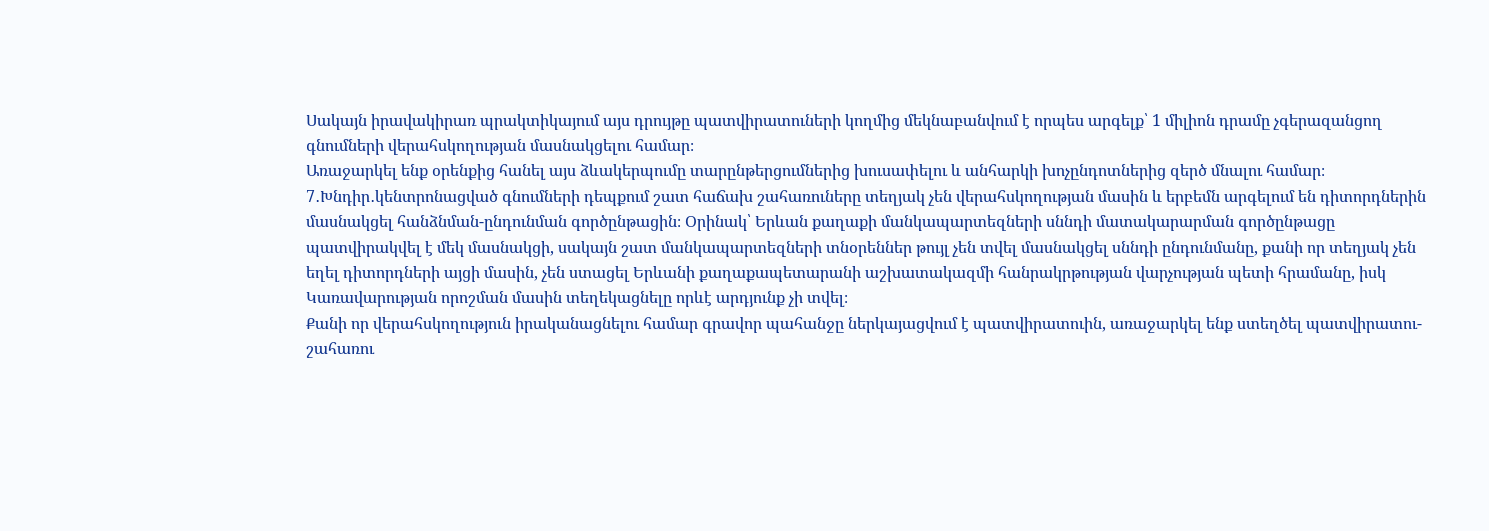Սակայն իրավակիրառ պրակտիկայում այս դրույթը պատվիրատուների կողմից մեկնաբանվում է որպես արգելք՝ 1 միլիոն դրամը չգերազանցող գնումների վերահսկողության մասնակցելու համար։
Առաջարկել ենք օրենքից հանել այս ձևակերպումը տարընթերցումներից խուսափելու և անհարկի խոչընդոտներից զերծ մնալու համար։
7․Խնդիր․կենտրոնացված գնումների դեպքում շատ հաճախ շահառուները տեղյակ չեն վերահսկողության մասին և երբեմն արգելում են դիտորդներին մասնակցել հանձնման-ընդունման գործընթացին։ Օրինակ՝ Երևան քաղաքի մանկապարտեզների սննդի մատակարարման գործընթացը պատվիրակվել է մեկ մասնակցի, սակայն շատ մանկապարտեզների տնօրեններ թույլ չեն տվել մասնակցել սննդի ընդունմանը, քանի որ տեղյակ չեն եղել դիտորդների այցի մասին, չեն ստացել Երևանի քաղաքապետարանի աշխատակազմի հանրակրթության վարչության պետի հրամանը, իսկ Կառավարության որոշման մասին տեղեկացնելը որևէ արդյունք չի տվել։
Քանի որ վերահսկողություն իրականացնելու համար գրավոր պահանջը ներկայացվում է պատվիրատուին, առաջարկել ենք ստեղծել պատվիրատու-շահառու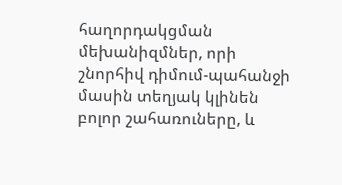հաղորդակցման մեխանիզմներ, որի շնորհիվ դիմում-պահանջի մասին տեղյակ կլինեն բոլոր շահառուները, և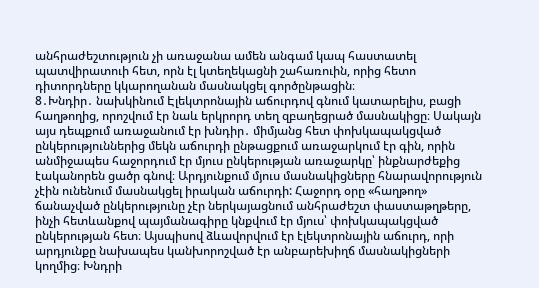անհրաժեշտություն չի առաջանա ամեն անգամ կապ հաստատել պատվիրատուի հետ, որն էլ կտեղեկացնի շահառուին, որից հետո դիտորդները կկարողանան մասնակցել գործընթացին։
8․Խնդիր․ նախկինում Էլեկտրոնային աճուրդով գնում կատարելիս, բացի հաղթողից, որոշվում էր նաև երկրորդ տեղ զբաղեցրած մասնակիցը։ Սակայն այս դեպքում առաջանում էր խնդիր․ միմյանց հետ փոխկապակցված ընկերություններից մեկն աճուրդի ընթացքում առաջարկում էր գին, որին անմիջապես հաջորդում էր մյուս ընկերության առաջարկը՝ ինքնարժեքից էականորեն ցածր գնով։ Արդյունքում մյուս մասնակիցները հնարավորություն չէին ունենում մասնակցել իրական աճուրդի: Հաջորդ օրը «հաղթող» ճանաչված ընկերությունը չէր ներկայացնում անհրաժեշտ փաստաթղթերը, ինչի հետևանքով պայմանագիրը կնքվում էր մյուս՝ փոխկապակցված ընկերության հետ։ Այսպիսով ձևավորվում էր էլեկտրոնային աճուրդ, որի արդյունքը նախապես կանխորոշված էր անբարեխիղճ մասնակիցների կողմից։ Խնդրի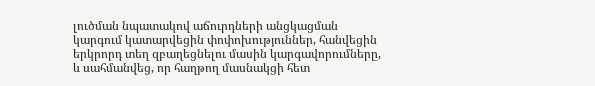լուծման նպատակով աճուրդների անցկացման կարգում կատարվեցին փոփոխություններ, հանվեցին երկրորդ տեղ զբաղեցնելու մասին կարգավորումները, և սահմանվեց, որ հաղթող մասնակցի հետ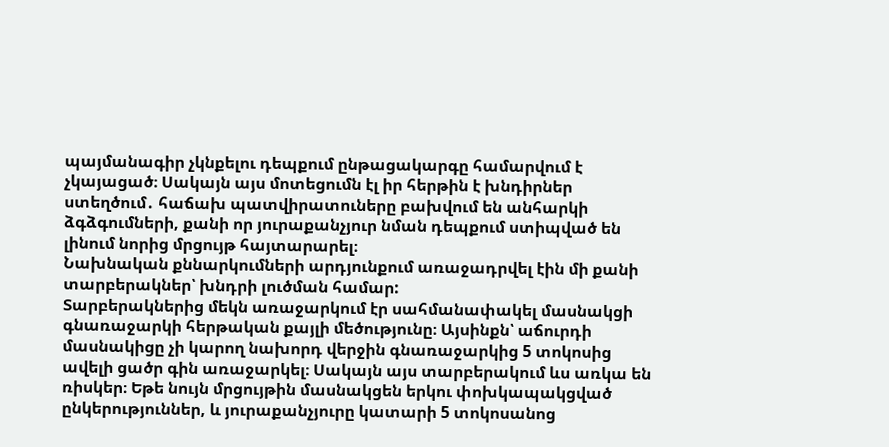պայմանագիր չկնքելու դեպքում ընթացակարգը համարվում է չկայացած։ Սակայն այս մոտեցումն էլ իր հերթին է խնդիրներ ստեղծում․ հաճախ պատվիրատուները բախվում են անհարկի ձգձգումների, քանի որ յուրաքանչյուր նման դեպքում ստիպված են լինում նորից մրցույթ հայտարարել։
Նախնական քննարկումների արդյունքում առաջադրվել էին մի քանի տարբերակներ՝ խնդրի լուծման համար:
Տարբերակներից մեկն առաջարկում էր սահմանափակել մասնակցի գնառաջարկի հերթական քայլի մեծությունը։ Այսինքն՝ աճուրդի մասնակիցը չի կարող նախորդ վերջին գնառաջարկից 5 տոկոսից ավելի ցածր գին առաջարկել։ Սակայն այս տարբերակում ևս առկա են ռիսկեր։ Եթե նույն մրցույթին մասնակցեն երկու փոխկապակցված ընկերություններ, և յուրաքանչյուրը կատարի 5 տոկոսանոց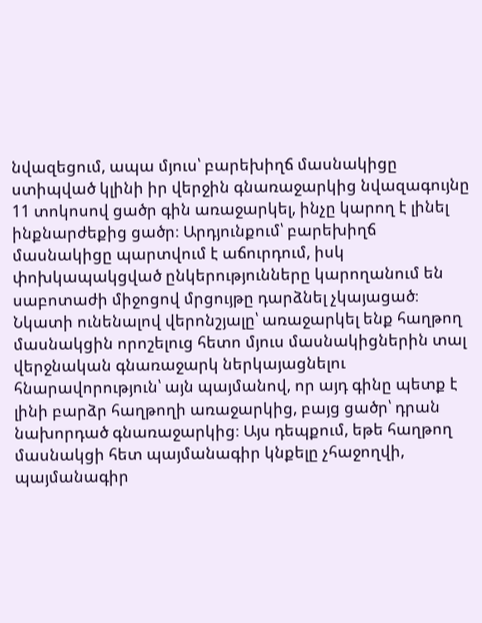նվազեցում, ապա մյուս՝ բարեխիղճ մասնակիցը ստիպված կլինի իր վերջին գնառաջարկից նվազագույնը 11 տոկոսով ցածր գին առաջարկել, ինչը կարող է լինել ինքնարժեքից ցածր։ Արդյունքում՝ բարեխիղճ մասնակիցը պարտվում է աճուրդում, իսկ փոխկապակցված ընկերությունները կարողանում են սաբոտաժի միջոցով մրցույթը դարձնել չկայացած։
Նկատի ունենալով վերոնշյալը՝ առաջարկել ենք հաղթող մասնակցին որոշելուց հետո մյուս մասնակիցներին տալ վերջնական գնառաջարկ ներկայացնելու հնարավորություն՝ այն պայմանով, որ այդ գինը պետք է լինի բարձր հաղթողի առաջարկից, բայց ցածր՝ դրան նախորդած գնառաջարկից։ Այս դեպքում, եթե հաղթող մասնակցի հետ պայմանագիր կնքելը չհաջողվի, պայմանագիր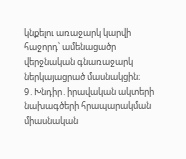կնքելու առաջարկ կարվի հաջորդ՝ ամենացածր վերջնական գնառաջարկ ներկայացրած մասնակցին։
9․Խնդիր․իրավական ակտերի նախագծերի հրապարակման միասնական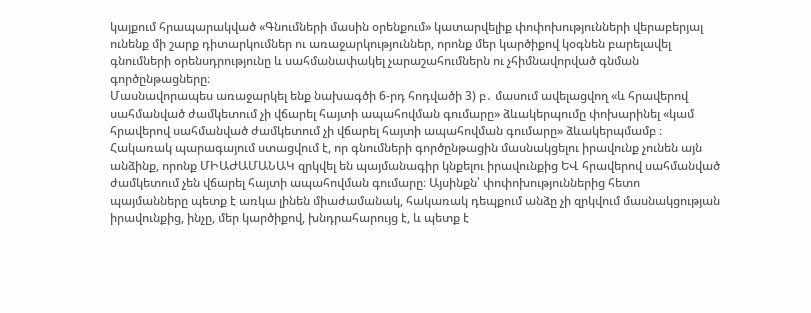կայքում հրապարակված «Գնումների մասին օրենքում» կատարվելիք փոփոխությունների վերաբերյալ ունենք մի շարք դիտարկումներ ու առաջարկություններ, որոնք մեր կարծիքով կօգնեն բարելավել գնումների օրենսդրությունը և սահմանափակել չարաշահումներն ու չհիմնավորված գնման գործընթացները։
Մասնավորապես առաջարկել ենք նախագծի 6-րդ հոդվածի 3) բ․ մասում ավելացվող «և հրավերով սահմանված ժամկետում չի վճարել հայտի ապահովման գումարը» ձևակերպումը փոխարինել «կամ հրավերով սահմանված ժամկետում չի վճարել հայտի ապահովման գումարը» ձևակերպմամբ ։ Հակառակ պարագայում ստացվում է, որ գնումների գործընթացին մասնակցելու իրավունք չունեն այն անձինք, որոնք ՄԻԱԺԱՄԱՆԱԿ զրկվել են պայմանագիր կնքելու իրավունքից ԵՎ հրավերով սահմանված ժամկետում չեն վճարել հայտի ապահովման գումարը։ Այսինքն՝ փոփոխություններից հետո պայմանները պետք է առկա լինեն միաժամանակ, հակառակ դեպքում անձը չի զրկվում մասնակցության իրավունքից, ինչը, մեր կարծիքով, խնդրահարույց է, և պետք է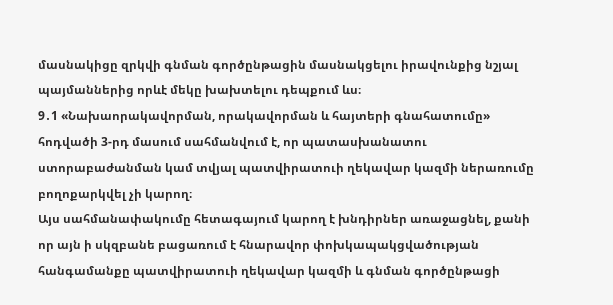մասնակիցը զրկվի գնման գործընթացին մասնակցելու իրավունքից նշյալ պայմաններից որևէ մեկը խախտելու դեպքում ևս։
9․1 «Նախաորակավորման, որակավորման և հայտերի գնահատումը» հոդվածի 3-րդ մասում սահմանվում է, որ պատասխանատու ստորաբաժանման կամ տվյալ պատվիրատուի ղեկավար կազմի ներառումը բողոքարկվել չի կարող։
Այս սահմանափակումը հետագայում կարող է խնդիրներ առաջացնել, քանի որ այն ի սկզբանե բացառում է հնարավոր փոխկապակցվածության հանգամանքը պատվիրատուի ղեկավար կազմի և գնման գործընթացի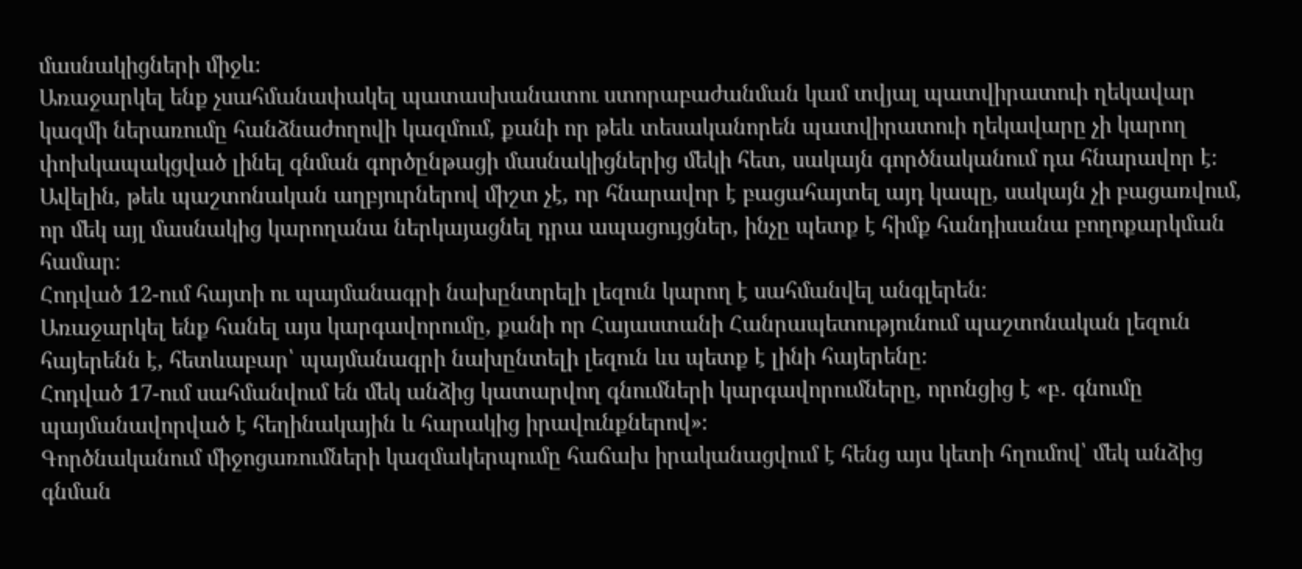մասնակիցների միջև։
Առաջարկել ենք չսահմանափակել պատասխանատու ստորաբաժանման կամ տվյալ պատվիրատուի ղեկավար կազմի ներառումը հանձնաժողովի կազմում, քանի որ թեև տեսականորեն պատվիրատուի ղեկավարը չի կարող փոխկապակցված լինել գնման գործընթացի մասնակիցներից մեկի հետ, սակայն գործնականում դա հնարավոր է։ Ավելին, թեև պաշտոնական աղբյուրներով միշտ չէ, որ հնարավոր է բացահայտել այդ կապը, սակայն չի բացառվում, որ մեկ այլ մասնակից կարողանա ներկայացնել դրա ապացույցներ, ինչը պետք է հիմք հանդիսանա բողոքարկման համար։
Հոդված 12-ում հայտի ու պայմանագրի նախընտրելի լեզուն կարող է սահմանվել անգլերեն։
Առաջարկել ենք հանել այս կարգավորումը, քանի որ Հայաստանի Հանրապետությունում պաշտոնական լեզուն հայերենն է, հետևաբար՝ պայմանագրի նախընտելի լեզուն ևս պետք է լինի հայերենը։
Հոդված 17-ում սահմանվում են մեկ անձից կատարվող գնումների կարգավորումները, որոնցից է «բ․ գնումը պայմանավորված է հեղինակային և հարակից իրավունքներով»։
Գործնականում միջոցառումների կազմակերպումը հաճախ իրականացվում է հենց այս կետի հղումով՝ մեկ անձից գնման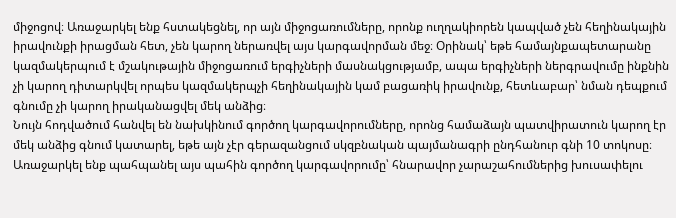միջոցով։ Առաջարկել ենք հստակեցնել, որ այն միջոցառումները, որոնք ուղղակիորեն կապված չեն հեղինակային իրավունքի իրացման հետ, չեն կարող ներառվել այս կարգավորման մեջ։ Օրինակ՝ եթե համայնքապետարանը կազմակերպում է մշակութային միջոցառում երգիչների մասնակցությամբ, ապա երգիչների ներգրավումը ինքնին չի կարող դիտարկվել որպես կազմակերպչի հեղինակային կամ բացառիկ իրավունք, հետևաբար՝ նման դեպքում գնումը չի կարող իրականացվել մեկ անձից։
Նույն հոդվածում հանվել են նախկինում գործող կարգավորումները, որոնց համաձայն պատվիրատուն կարող էր մեկ անձից գնում կատարել, եթե այն չէր գերազանցում սկզբնական պայմանագրի ընդհանուր գնի 10 տոկոսը։
Առաջարկել ենք պահպանել այս պահին գործող կարգավորումը՝ հնարավոր չարաշահումներից խուսափելու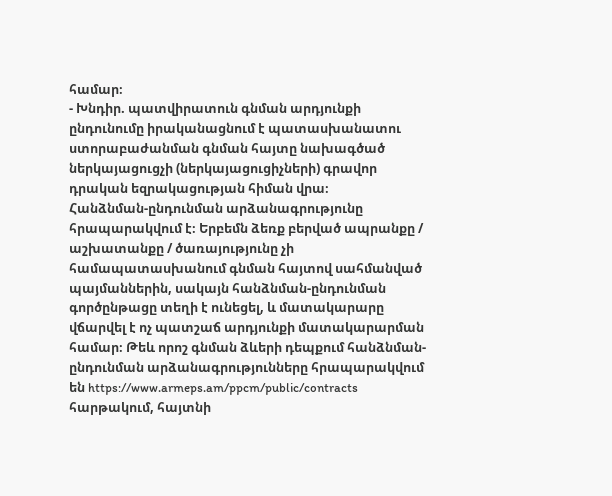համար։
- Խնդիր. պատվիրատուն գնման արդյունքի ընդունումը իրականացնում է պատասխանատու ստորաբաժանման գնման հայտը նախագծած ներկայացուցչի (ներկայացուցիչների) գրավոր դրական եզրակացության հիման վրա։
Հանձնման-ընդունման արձանագրությունը հրապարակվում է։ Երբեմն ձեռք բերված ապրանքը / աշխատանքը / ծառայությունը չի համապատասխանում գնման հայտով սահմանված պայմաններին, սակայն հանձնման-ընդունման գործընթացը տեղի է ունեցել, և մատակարարը վճարվել է ոչ պատշաճ արդյունքի մատակարարման համար։ Թեև որոշ գնման ձևերի դեպքում հանձնման-ընդունման արձանագրությունները հրապարակվում են https://www.armeps.am/ppcm/public/contracts հարթակում, հայտնի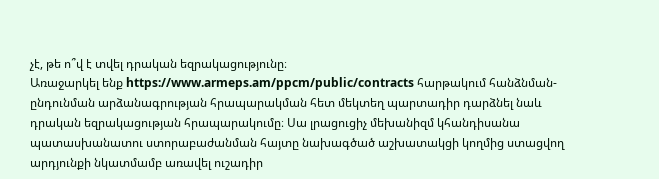չէ, թե ո՞վ է տվել դրական եզրակացությունը։
Առաջարկել ենք https://www.armeps.am/ppcm/public/contracts հարթակում հանձնման-ընդունման արձանագրության հրապարակման հետ մեկտեղ պարտադիր դարձնել նաև դրական եզրակացության հրապարակումը։ Սա լրացուցիչ մեխանիզմ կհանդիսանա պատասխանատու ստորաբաժանման հայտը նախագծած աշխատակցի կողմից ստացվող արդյունքի նկատմամբ առավել ուշադիր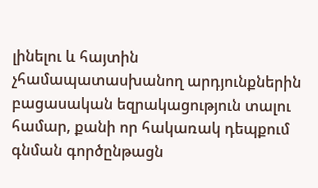լինելու և հայտին չհամապատասխանող արդյունքներին բացասական եզրակացություն տալու համար, քանի որ հակառակ դեպքում գնման գործընթացն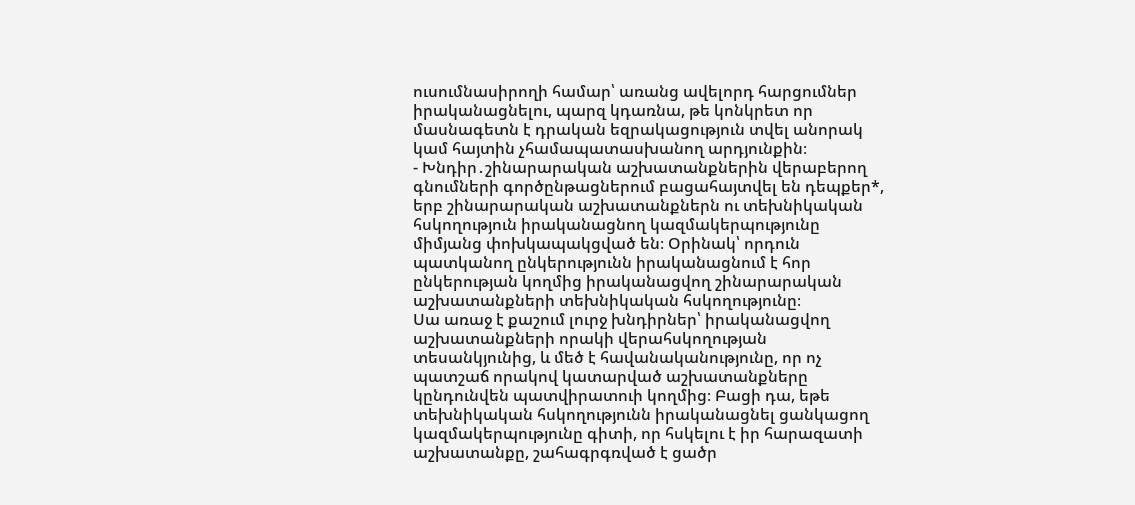ուսումնասիրողի համար՝ առանց ավելորդ հարցումներ իրականացնելու, պարզ կդառնա, թե կոնկրետ որ մասնագետն է դրական եզրակացություն տվել անորակ կամ հայտին չհամապատասխանող արդյունքին։
- Խնդիր․շինարարական աշխատանքներին վերաբերող գնումների գործընթացներում բացահայտվել են դեպքեր*, երբ շինարարական աշխատանքներն ու տեխնիկական հսկողություն իրականացնող կազմակերպությունը միմյանց փոխկապակցված են։ Օրինակ՝ որդուն պատկանող ընկերությունն իրականացնում է հոր ընկերության կողմից իրականացվող շինարարական աշխատանքների տեխնիկական հսկողությունը։
Սա առաջ է քաշում լուրջ խնդիրներ՝ իրականացվող աշխատանքների որակի վերահսկողության տեսանկյունից, և մեծ է հավանականությունը, որ ոչ պատշաճ որակով կատարված աշխատանքները կընդունվեն պատվիրատուի կողմից։ Բացի դա, եթե տեխնիկական հսկողությունն իրականացնել ցանկացող կազմակերպությունը գիտի, որ հսկելու է իր հարազատի աշխատանքը, շահագրգռված է ցածր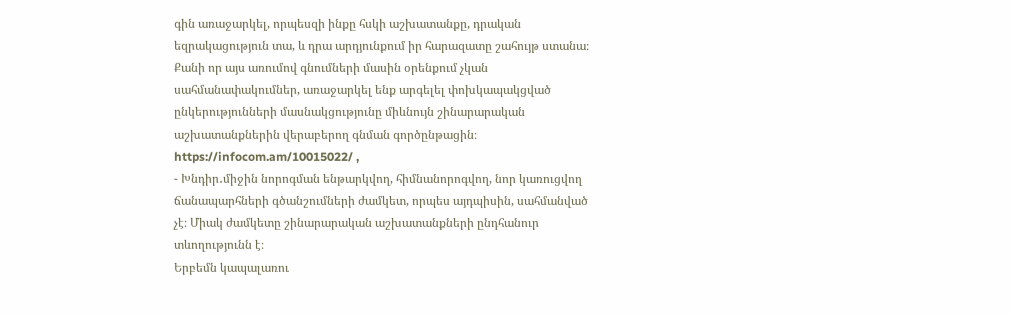գին առաջարկել, որպեսզի ինքը հսկի աշխատանքը, դրական եզրակացություն տա, և դրա արդյունքում իր հարազատը շահույթ ստանա։
Քանի որ այս առումով գնումների մասին օրենքում չկան սահմանափակումներ, առաջարկել ենք արգելել փոխկապակցված ընկերությունների մասնակցությունը միևնույն շինարարական աշխատանքներին վերաբերող գնման գործընթացին։
https://infocom.am/10015022/ ,
- Խնդիր․միջին նորոգման ենթարկվող, հիմնանորոգվող, նոր կառուցվող ճանապարհների գծանշումների ժամկետ, որպես այդպիսին, սահմանված չէ։ Միակ ժամկետը շինարարական աշխատանքների ընդհանուր տևողությունն է։
Երբեմն կապալառու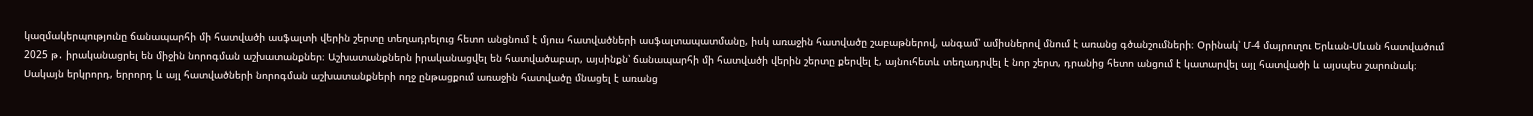կազմակերպությունը ճանապարհի մի հատվածի ասֆալտի վերին շերտը տեղադրելուց հետո անցնում է մյուս հատվածների ասֆալտապատմանը, իսկ առաջին հատվածը շաբաթներով, անգամ՝ ամիսներով մնում է առանց գծանշումների։ Օրինակ՝ Մ-4 մայրուղու Երևան-Սևան հատվածում 2025 թ․ իրականացրել են միջին նորոգման աշխատանքներ։ Աշխատանքներն իրականացվել են հատվածաբար, այսինքն՝ ճանապարհի մի հատվածի վերին շերտը քերվել է, այնուհետև տեղադրվել է նոր շերտ, դրանից հետո անցում է կատարվել այլ հատվածի և այսպես շարունակ։ Սակայն երկրորդ, երրորդ և այլ հատվածների նորոգման աշխատանքների ողջ ընթացքում առաջին հատվածը մնացել է առանց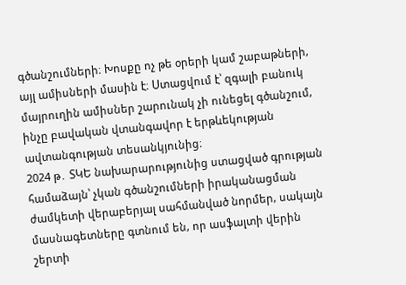գծանշումների։ Խոսքը ոչ թե օրերի կամ շաբաթների, այլ ամիսների մասին է։ Ստացվում է՝ զգալի բանուկ մայրուղին ամիսներ շարունակ չի ունեցել գծանշում, ինչը բավական վտանգավոր է երթևեկության ավտանգության տեսանկյունից։
2024 թ․ ՏԿԵ նախարարությունից ստացված գրության համաձայն՝ չկան գծանշումների իրականացման ժամկետի վերաբերյալ սահմանված նորմեր, սակայն մասնագետները գտնում են, որ ասֆալտի վերին շերտի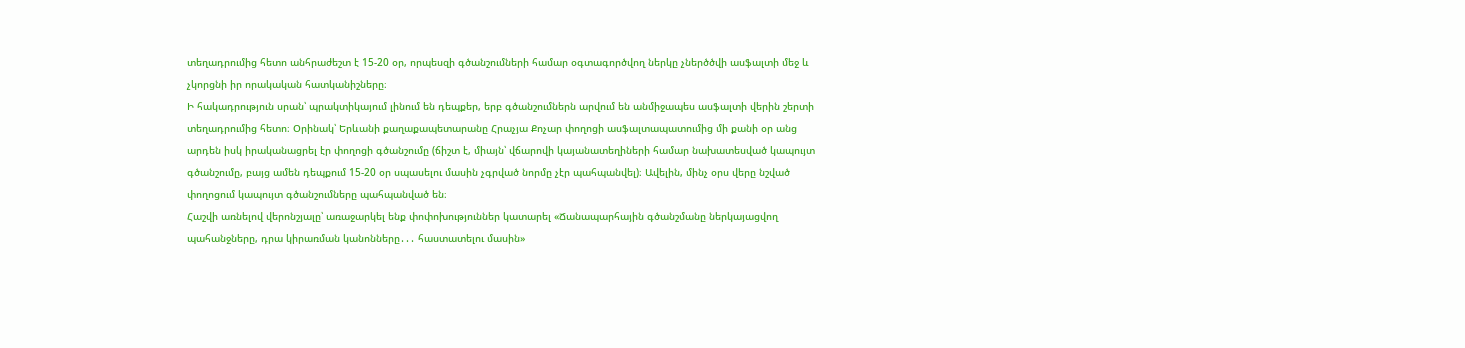տեղադրումից հետո անհրաժեշտ է 15-20 օր, որպեսզի գծանշումների համար օգտագործվող ներկը չներծծվի ասֆալտի մեջ և չկորցնի իր որակական հատկանիշները։
Ի հակադրություն սրան՝ պրակտիկայում լինում են դեպքեր, երբ գծանշումներն արվում են անմիջապես ասֆալտի վերին շերտի տեղադրումից հետո։ Օրինակ՝ Երևանի քաղաքապետարանը Հրաչյա Քոչար փողոցի ասֆալտապատումից մի քանի օր անց արդեն իսկ իրականացրել էր փողոցի գծանշումը (ճիշտ է, միայն՝ վճարովի կայանատեղիների համար նախատեսված կապույտ գծանշումը, բայց ամեն դեպքում 15-20 օր սպասելու մասին չգրված նորմը չէր պահպանվել)։ Ավելին, մինչ օրս վերը նշված փողոցում կապույտ գծանշումները պահպանված են։
Հաշվի առնելով վերոնշյալը՝ առաջարկել ենք փոփոխություններ կատարել «Ճանապարհային գծանշմանը ներկայացվող պահանջները, դրա կիրառման կանոնները․․․ հաստատելու մասին»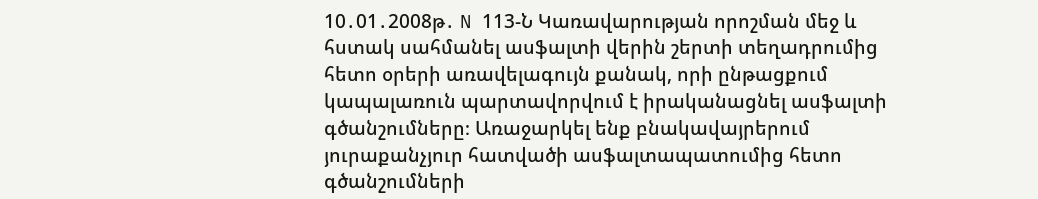10․01․2008թ․ N 113-Ն Կառավարության որոշման մեջ և հստակ սահմանել ասֆալտի վերին շերտի տեղադրումից հետո օրերի առավելագույն քանակ, որի ընթացքում կապալառուն պարտավորվում է իրականացնել ասֆալտի գծանշումները։ Առաջարկել ենք բնակավայրերում յուրաքանչյուր հատվածի ասֆալտապատումից հետո գծանշումների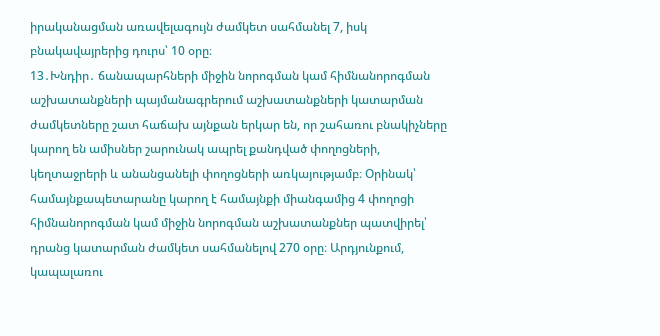իրականացման առավելագույն ժամկետ սահմանել 7, իսկ բնակավայրերից դուրս՝ 10 օրը։
13․Խնդիր․ ճանապարհների միջին նորոգման կամ հիմնանորոգման աշխատանքների պայմանագրերում աշխատանքների կատարման ժամկետները շատ հաճախ այնքան երկար են, որ շահառու բնակիչները կարող են ամիսներ շարունակ ապրել քանդված փողոցների, կեղտաջրերի և անանցանելի փողոցների առկայությամբ։ Օրինակ՝ համայնքապետարանը կարող է համայնքի միանգամից 4 փողոցի հիմնանորոգման կամ միջին նորոգման աշխատանքներ պատվիրել՝ դրանց կատարման ժամկետ սահմանելով 270 օրը։ Արդյունքում, կապալառու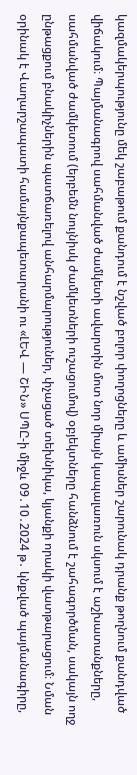կազմակերպությունը մեկ շաբաթում քանդում է նշված բոլոր փողոցները և ամիսներ շարունակ դրանք թողնում քանդված վիճակում։ Պայմանագրով սահմանված ժամկետի ավարտին մոտ նոր միայն կապալառուն սկսում է աշխատանքները, սահմանված ժամկետում (երբեմն նույնիսկ ժամկետների ուշացումով) օբյեկտները հանձնում է շահագործման, սակայն ողջ ընթացքում բնակիչներին պատճառելով անհարմարություներ, փչացած տեխնիկա, կյանքի որակի վատթարացում։ Նման օրինակ է Վաղարշապատի համայնքապետարանի ու «ԼԵՎ — ՇԻՆ» ՍՊԸ-ի միջև 09․10․2024 թ․ կնքված պայմանագիրը,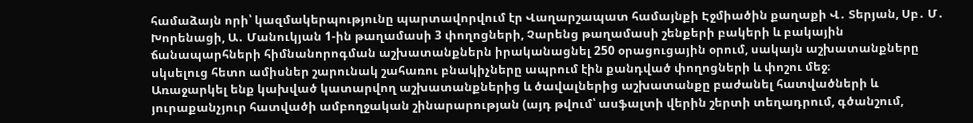համաձայն որի՝ կազմակերպությունը պարտավորվում էր Վաղարշապատ համայնքի Էջմիածին քաղաքի Վ․ Տերյան, Սբ․ Մ․ Խորենացի, Ա․ Մանուկյան 1-ին թաղամասի 3 փողոցների, Չարենց թաղամասի շենքերի բակերի և բակային ճանապարհների հիմնանորոգման աշխատանքներն իրականացնել 250 օրացուցային օրում, սակայն աշխատանքները սկսելուց հետո ամիսներ շարունակ շահառու բնակիչները ապրում էին քանդված փողոցների և փոշու մեջ։
Առաջարկել ենք կախված կատարվող աշխատանքներից և ծավալներից աշխատանքը բաժանել հատվածների և յուրաքանչյուր հատվածի ամբողջական շինարարության (այդ թվում՝ ասֆալտի վերին շերտի տեղադրում, գծանշում,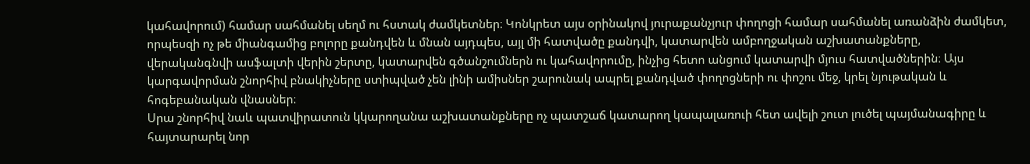կահավորում) համար սահմանել սեղմ ու հստակ ժամկետներ։ Կոնկրետ այս օրինակով յուրաքանչյուր փողոցի համար սահմանել առանձին ժամկետ, որպեսզի ոչ թե միանգամից բոլորը քանդվեն և մնան այդպես, այլ մի հատվածը քանդվի, կատարվեն ամբողջական աշխատանքները, վերականգնվի ասֆալտի վերին շերտը, կատարվեն գծանշումներն ու կահավորումը, ինչից հետո անցում կատարվի մյուս հատվածներին։ Այս կարգավորման շնորհիվ բնակիչները ստիպված չեն լինի ամիսներ շարունակ ապրել քանդված փողոցների ու փոշու մեջ, կրել նյութական և հոգեբանական վնասներ։
Սրա շնորհիվ նաև պատվիրատուն կկարողանա աշխատանքները ոչ պատշաճ կատարող կապալառուի հետ ավելի շուտ լուծել պայմանագիրը և հայտարարել նոր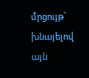մրցույթ՝ խնայելով այն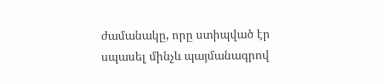ժամանակը, որը ստիպված էր սպասել մինչև պայմանագրով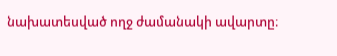նախատեսված ողջ ժամանակի ավարտը։